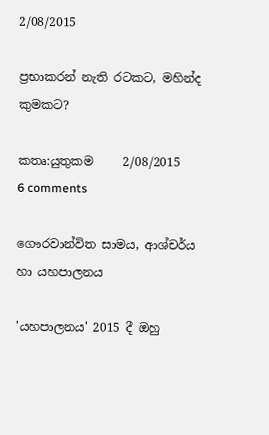2/08/2015

ප්‍රභාකරන් නැති රටකට, මහින්ද කුමකට?

කතෘ:යුතුකම     2/08/2015   6 comments

ගෞරවාන්විත සාමය, ආශ්චර්ය හා යහපාලනය

'යහපාලනය' 2015 දී ඔහු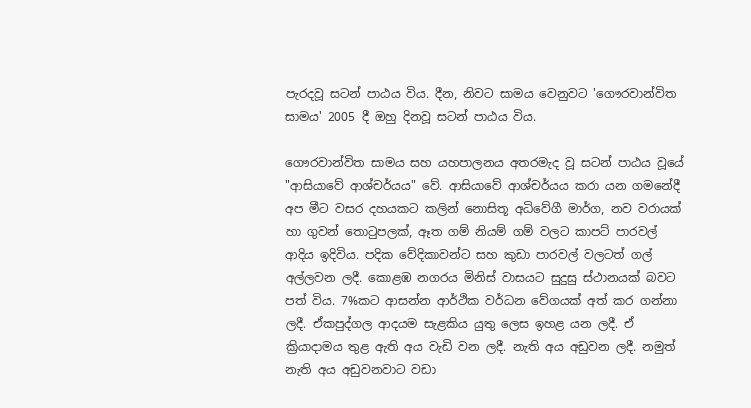පැරදවූ සටන් පාඨය විය. දීන, නිවට සාමය වෙනුවට 'ගෞරවාන්විත සාමය' 2005 දී ඔහු දිනවූ සටන් පාඨය විය.

ගෞරවාන්විත සාමය සහ යහපාලනය අතරමැද වූ සටන් පාඨය වූයේ "ආසියාවේ ආශ්චර්යය" වේ. ආසියාවේ ආශ්චර්යය කරා යන ගමනේදී අප මීට වසර දහයකට කලින් නොසිතූ අධිවේගී මාර්ග, නව වරායක් හා ගුවන් තොටුපලක්, ඈත ගම් නියම් ගම් වලට කාපට් පාරවල් ආදිය ඉදිවිය. පදික වේදිකාවන්ට සහ කුඩා පාරවල් වලටත් ගල් අල්ලවන ලදී. කොළඹ නගරය මිනිස් වාසයට සුදුසු ස්ථානයක් බවට පත් විය. 7%කට ආසන්න ආර්ථික වර්ධන වේගයක් අත් කර ගන්නා ලදී. ඒකපුද්ගල ආදයම සැළකිය යුතු ලෙස ඉහළ යන ලදී. ඒ ක්‍රියාදාමය තුළ ඇති අය වැඩි වන ලදී. නැති අය අඩුවන ලදී. නමුත් නැති අය අඩුවනවාට වඩා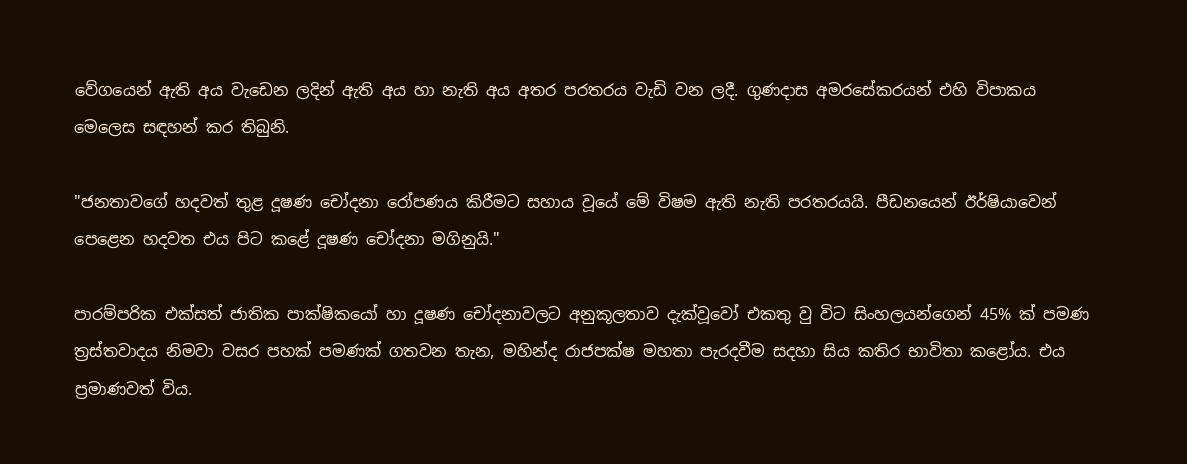වේගයෙන් ඇති අය වැඩෙන ලදින් ඇති අය හා නැති අය අතර පරතරය වැඩි වන ලදී. ගුණදාස අමරසේකරයන් එහි විපාකය මෙලෙස සඳහන් කර තිබුනි.

"ජනතාවගේ හදවත් තුළ දූෂණ චෝදනා රෝපණය කිරීමට සහාය වූයේ මේ විෂම ඇති නැති පරතරයයි. පීඩනයෙන් ඊර්ෂියාවෙන් පෙළෙන හදවත එය පිට කළේ දූෂණ චෝදනා මගිනුයි."

පාරම්පරික එක්සත් ජාතික පාක්ෂිකයෝ හා දූෂණ චෝදනාවලට අනුකූලතාව දැක්වූවෝ එකතු වු විට සිංහලයන්ගෙන් 45% ක් පමණ ත්‍රස්තවාදය නිමවා වසර පහක් පමණක් ගතවන තැන, මහින්ද රාජපක්ෂ මහතා පැරදවීම සදහා සිය කතිර භාවිතා කළෝය. එය ප්‍රමාණවත් විය.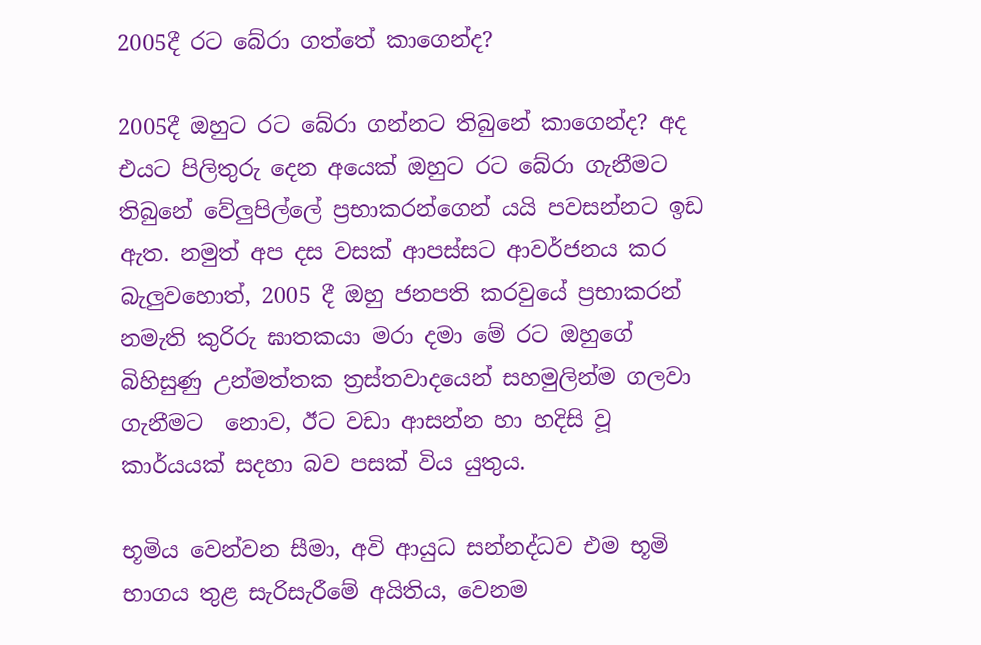2005දී රට බේරා ගත්තේ කාගෙන්ද?

2005දී ඔහුට රට බේරා ගන්නට තිබුනේ කාගෙන්ද? අද එයට පිලිතුරු දෙන අයෙක් ඔහුට රට බේරා ගැනීමට තිබුනේ වේලුපිල්ලේ ප්‍රභාකරන්ගෙන් යයි පවසන්නට ඉඩ ඇත. නමුත් අප දස වසක් ආපස්සට ආවර්ජනය කර බැලුවහොත්, 2005 දී ඔහු ජනපති කරවුයේ ප්‍රභාකරන් නමැති කුරිරු ඝාතකයා මරා දමා මේ රට ඔහුගේ බිහිසුණු උන්මත්තක ත්‍රස්තවාදයෙන් සහමුලින්ම ගලවා ගැනීමට  නොව, ඊට වඩා ආසන්න හා හදිසි වූ කාර්යයක් සදහා බව පසක් විය යුතුය.

භූමිය වෙන්වන සීමා, අවි ආයුධ සන්නද්ධව එම භූමි භාගය තුළ සැරිසැරීමේ අයිතිය, වෙනම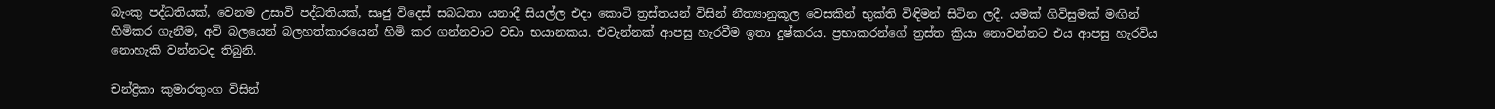බැංකු පද්ධතියක්, වෙනම උසාවි පද්ධතියක්, සෘජු විදෙස් සබධතා යනාදී සියල්ල එදා කොටි ත්‍රස්තයන් විසින් නීත්‍යානුකූල වෙසකින් භුක්ති විඳිමන් සිටින ලදී. යමක් ගිවිසුමක් මඟින් හිමිකර ගැනීම, අවි බලයෙන් බලහත්කාරයෙන් හිමි කර ගන්නවාට වඩා භයානකය. එවැන්නක් ආපසු හැරවීම ඉතා දුෂ්කරය. ප්‍රභාකරන්ගේ ත්‍රස්ත ක්‍රියා නොවන්නට එය ආපසු හැරවිය නොහැකි වන්නටද තිබුනි.

චන්ද්‍රිකා කුමාරතුංග විසින්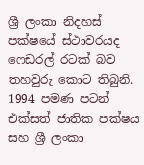ශ්‍රී ලංකා නිදහස් පක්ෂයේ ස්ථාවරයද ෆෙඩරල් රටක් බව තහවුරු කොට තිබුනි. 1994 පමණ පටන් එක්සත් ජාතික පක්ෂය සහ ශ්‍රී ලංකා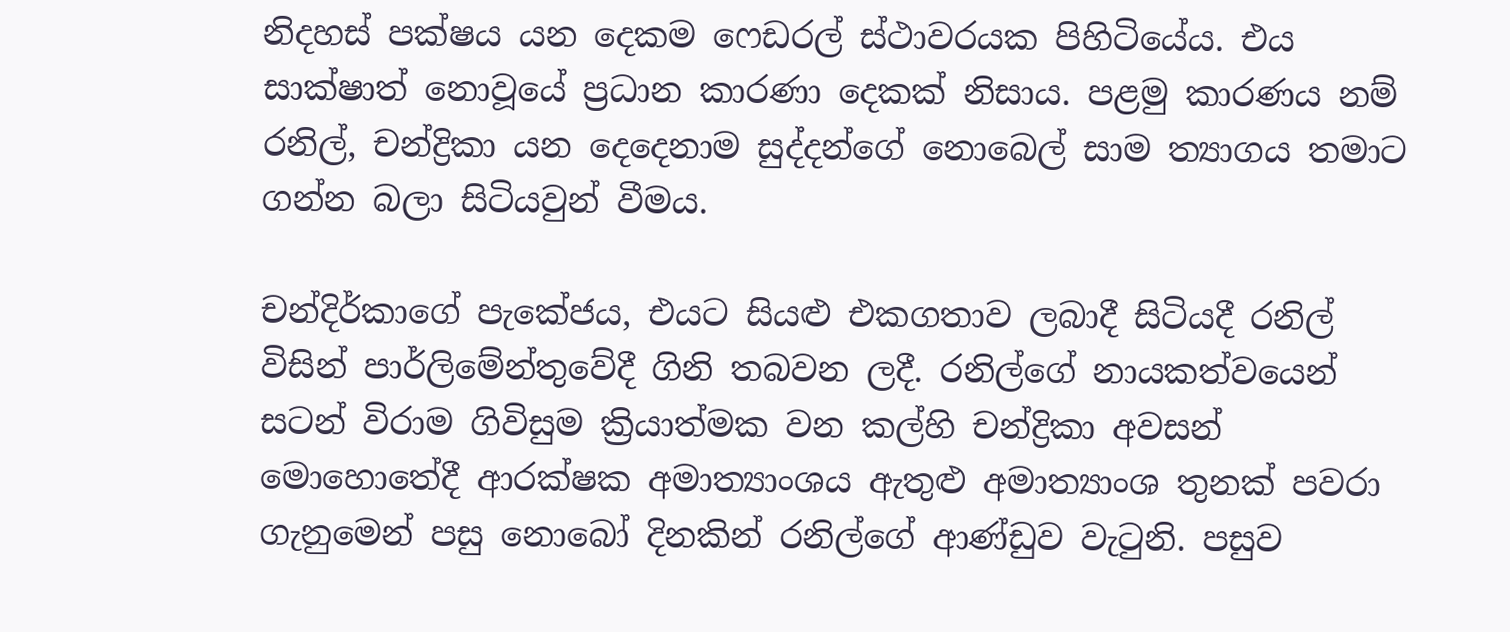නිදහස් පක්ෂය යන දෙකම ෆෙඩරල් ස්ථාවරයක පිහිටියේය. එය සාක්ෂාත් නොවූයේ ප්‍රධාන කාරණා දෙකක් නිසාය. පළමු කාරණය නම් රනිල්, චන්ද්‍රිකා යන දෙදෙනාම සුද්දන්ගේ නොබෙල් සාම ත්‍යාගය තමාට ගන්න බලා සිටියවුන් වීමය.

චන්දිර්කාගේ පැකේජය, එයට සියළු එකගතාව ලබාදී සිටියදී රනිල් විසින් පාර්ලිමේන්තුවේදී ගිනි තබවන ලදී. රනිල්ගේ නායකත්වයෙන් සටන් විරාම ගිවිසුම ක්‍රියාත්මක වන කල්හි චන්ද්‍රිකා අවසන් මොහොතේදී ආරක්ෂක අමාත්‍යාංශය ඇතුළු අමාත්‍යාංශ තුනක් පවරා ගැනුමෙන් පසු නොබෝ දිනකින් රනිල්ගේ ආණ්ඩුව වැටුනි. පසුව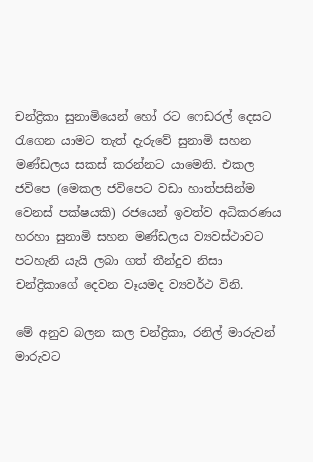චන්ද්‍රිකා සුනාමියෙන් හෝ රට ෆෙඩරල් දෙසට රැගෙන යාමට තැත් දැරුවේ සුනාමි සහන මණ්ඩලය සකස් කරන්නට යාමෙනි. එකල ජවිපෙ (මෙකල ජවිපෙට වඩා හාත්පසින්ම වෙනස් පක්ෂයකි) රජයෙන් ඉවත්ව අධිකරණය හරහා සුනාමි සහන මණ්ඩලය ව්‍යවස්ථාවට පටහැනි යැයි ලබා ගත් තීන්දුව නිසා චන්ද්‍රිකාගේ දෙවන වෑයමද ව්‍යවර්ථ විනි.

මේ අනුව බලන කල චන්ද්‍රිකා, රනිල් මාරුවන් මාරුවට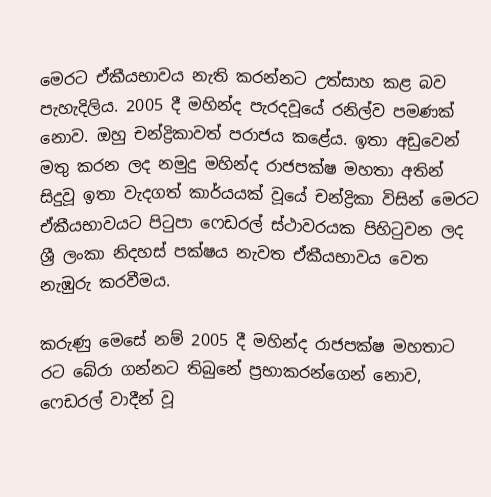මෙරට ඒකීයභාවය නැති කරන්නට උත්සාහ කළ බව පැහැදිලිය. 2005 දී මහින්ද පැරදවූයේ රනිල්ව පමණක් නොව. ඔහු චන්ද්‍රිකාවත් පරාජය කළේය. ඉතා අඩුවෙන් මතු කරන ලද නමුදු මහින්ද රාජපක්ෂ මහතා අතින් සිදුවූ ඉතා වැදගත් කාර්යයක් වූයේ චන්ද්‍රිකා විසින් මෙරට ඒකීයභාවයට පිටුපා ෆෙඩරල් ස්ථාවරයක පිහිටුවන ලද ශ්‍රී ලංකා නිදහස් පක්ෂය නැවත ඒකීයභාවය වෙත නැඹුරු කරවීමය.

කරුණු මෙසේ නම් 2005 දී මහින්ද රාජපක්ෂ මහතාට රට බේරා ගන්නට තිබුනේ ප්‍රභාකරන්ගෙන් නොව, ෆෙඩරල් වාදීන් වූ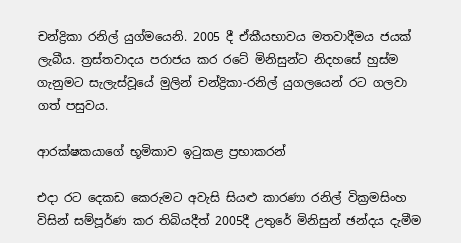චන්ද්‍රිකා රනිල් යුග්මයෙනි. 2005 දී ඒකීයභාවය මතවාදීමය ජයක් ලැබීය. ත්‍රස්තවාදය පරාජය කර රටේ මිනිසුන්ට නිදහසේ හුස්ම ගැනුමට සැලැස්වූයේ මුලින් චන්ද්‍රිකා-රනිල් යුගලයෙන් රට ගලවා ගත් පසුවය.

ආරක්ෂකයාගේ භූමිකාව ඉටුකළ ප්‍රභාකරන්

එදා රට දෙකඩ කෙරුමට අවැසි සියළු කාරණා රනිල් වික්‍රමසිංහ විසින් සම්පූර්ණ කර තිබියදීත් 2005දී උතුරේ මිනිසුන් ඡන්දය දැමීම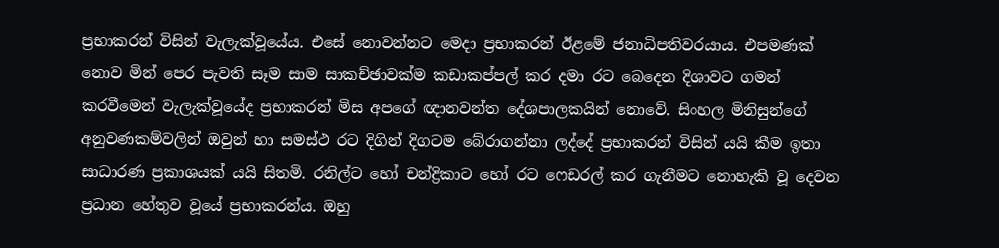ප්‍රභාකරන් විසින් වැලැක්වූයේය. එසේ නොවන්නට මෙදා ප්‍රභාකරන් ඊළමේ ජනාධිපතිවරයාය. එපමණක් නොව මින් පෙර පැවති සෑම සාම සාකච්ඡාවක්ම කඩාකප්පල් කර දමා රට බෙදෙන දිශාවට ගමන් කරවීමෙන් වැලැක්වූයේද ප්‍රභාකරන් මිස අපගේ ඥානවන්ත දේශපාලකයින් නොවේ. සිංහල මිනිසුන්ගේ අනුවණකම්වලින් ඔවුන් හා සමස්ථ රට දිගින් දිගටම බේරාගන්නා ලද්දේ ප්‍රභාකරන් විසින් යයි කීම ඉතා සාධාරණ ප්‍රකාශයක් යයි සිතමි. රනිල්ට හෝ චන්ද්‍රිකාට හෝ රට ෆෙඩරල් කර ගැනීමට නොහැකි වූ දෙවන ප්‍රධාන හේතුව වූයේ ප්‍රභාකරන්ය. ඔහු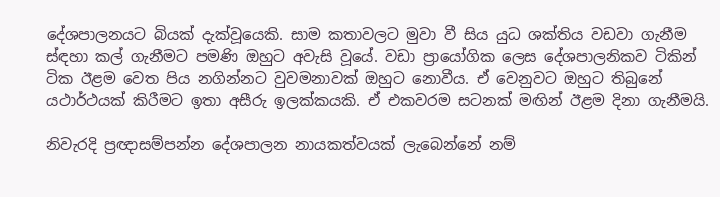දේශපාලනයට බියක් දැක්වූයෙකි. සාම කතාවලට මුවා වී සිය යුධ ශක්තිය වඩවා ගැනීම ස්ඳහා කල් ගැනීමට පමණි ඔහුට අවැසි වූයේ. වඩා ප්‍රායෝගික ලෙස දේශපාලනිකව ටිකින් ටික ඊළම වෙත පිය නගින්නට වුවමනාවක් ඔහුට නොවීය. ඒ වෙනුවට ඔහුට තිබුනේ යථාර්ථයක් කිරීමට ඉතා අසීරු ඉලක්කයකි. ඒ එකවරම සටනක් මඟින් ඊළම දිනා ගැනීමයි.

නිවැරදි ප්‍රඥාසම්පන්න දේශපාලන නායකත්වයක් ලැබෙන්නේ නම්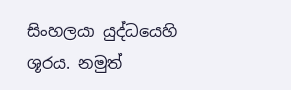සිංහලයා යුද්ධයෙහි ශූරය. නමුත්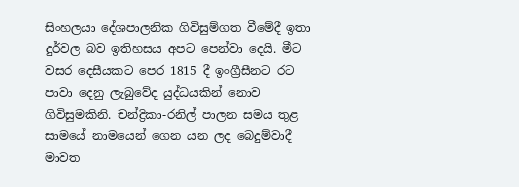සිංහලයා දේශපාලනික ගිවිසුම්ගත වීමේදී ඉතා දුර්වල බව ඉතිහසය අපට පෙන්වා දෙයි. මීට වසර දෙසීයකට පෙර 1815 දී ඉංග්‍රීසීනට රට පාවා දෙනු ලැබුවේද යුද්ධයකින් නොව ගිවිසුමකිනි. චන්ද්‍රිකා-රනිල් පාලන සමය තුළ සාමයේ නාමයෙන් ගෙන යන ලද බෙදුම්වාදී මාවත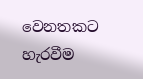වෙනතකට හැරවීම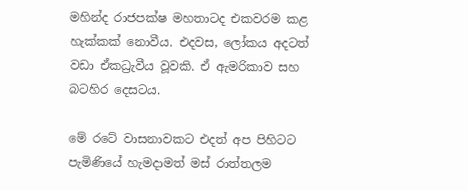මහින්ද රාජපක්ෂ මහතාටද එකවරම කළ හැක්කක් නොවීය. එදවස, ලෝකය අදටත් වඩා ඒකධ්‍රැවීය වූවකි. ඒ ඇමරිකාව සහ බටහිර දෙසටය.

මේ රටේ වාසනාවකට එදත් අප පිහිටට පැමිණියේ හැමදාමත් මස් රාත්තලම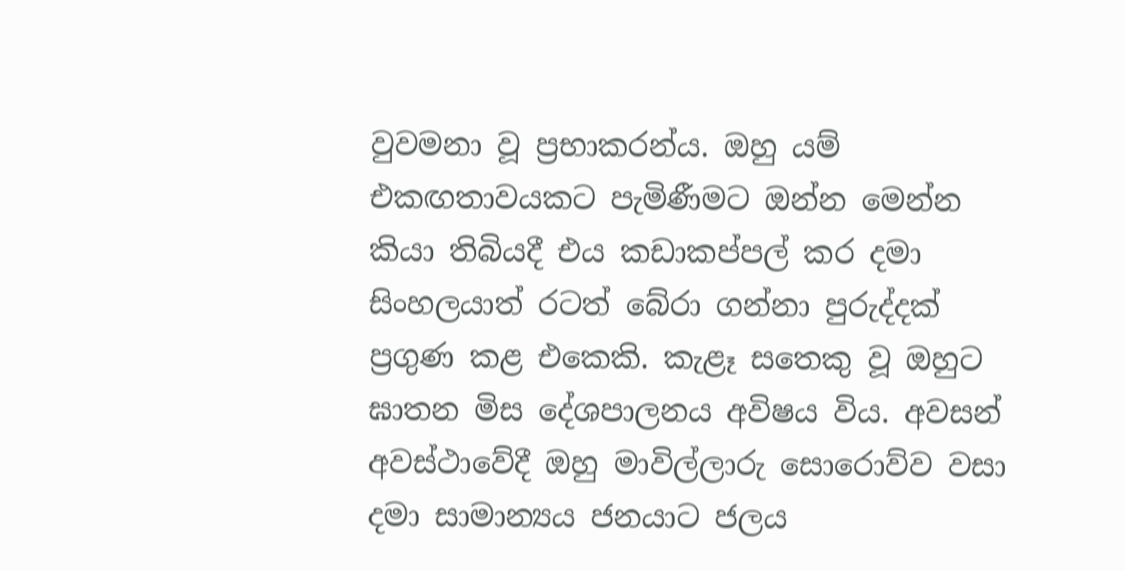වුවමනා වූ ප්‍රභාකරන්ය. ඔහු යම් එකඟතාවයකට පැමිණීමට ඔන්න මෙන්න කියා තිබියදී එය කඩාකප්පල් කර දමා සිංහලයාත් රටත් බේරා ගන්නා පුරුද්දක් ප්‍රගුණ කළ එකෙකි. කැළෑ සතෙකු වූ ඔහුට ඝාතන මිස දේශපාලනය අවිෂය විය. අවසන් අවස්ථාවේදී ඔහු මාවිල්ලාරු සොරොව්ව වසා දමා සාමාන්‍යය ජනයාට ජලය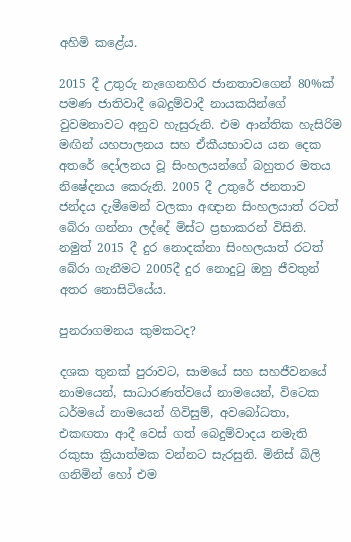අහිමි කළේය.

2015 දී උතුරු නැගෙනහිර ජානතාවගෙන් 80%ක් පමණ ජාතිවාදී බෙදුම්වාදී නායකයින්ගේ වුවමනාවට අනුව හැසුරුනි. එම ආන්තික හැසිරිම මඟින් යහපාලනය සහ ඒකීයභාවය යන දෙක අතරේ දෝලනය වූ සිංහලයන්ගේ බහුතර මතය නිෂේදනය කෙරුනි. 2005 දී උතුරේ ජනතාව ජන්දය දැමීමෙන් වලකා අඥාන සිංහලයාත් රටත් බේරා ගන්නා ලද්දේ මිස්ට ප්‍රභාකරන් විසිනි. නමුත් 2015 දී දුර නොදක්නා සිංහලයාත් රටත් බේරා ගැනීමට 2005දී දුර නොදුටු ඔහු ජීවතුන් අතර නොසිටියේය.

පුනරාගමනය කුමකටද?

දශක තුනක් පුරාවට, සාමයේ සහ සහජීවනයේ නාමයෙන්, සාධාරණත්වයේ නාමයෙන්, විටෙක ධර්මයේ නාමයෙන් ගිවිසුම්, අවබෝධතා, එකඟතා ආදී වෙස් ගත් බෙදුම්වාදය නමැති රකුසා ක්‍රියාත්මක වන්නට සැරසුනි. මිනිස් බිලි ගනිමින් හෝ එම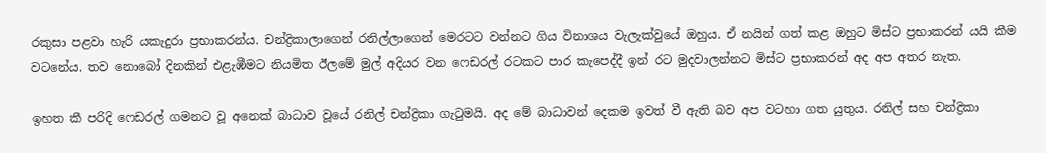රකුසා පළවා හැරි යකැදුරා ප්‍රභාකරන්ය. චන්ද්‍රිකාලාගෙන් රනිල්ලාගෙන් මෙරටට වන්නට ගිය විනාශය වැලැක්වුයේ ඔහුය. ඒ නයින් ගත් කළ ඔහුට මිස්ට ප්‍රභාකරන් යයි කීම වටනේය. තව නොබෝ දිනකින් එළැඹීමට නියමිත ඊලමේ මුල් අදියර වන ෆෙඩරල් රටකට පාර කැපෙද්දී ඉන් රට මුදවාලන්නට මිස්ට ප්‍රභාකරන් අද අප අතර නැත.

ඉහත කී පරිදි ෆෙඩරල් ගමනට වූ අනෙක් බාධාව වූයේ රනිල් චන්ද්‍රිකා ගැටුමයි. අද මේ බාධාවන් දෙකම ඉවත් වී ඇති බව අප වටහා ගත යුතුය. රනිල් සහ චන්ද්‍රිකා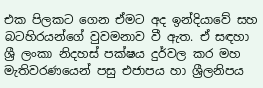එක පිලකට ගෙන ඒමට අද ඉන්දියාවේ සහ බටහිරයන්ගේ වුවමනාව වී ඇත. ඒ සඳහා ශ්‍රී ලංකා නිදහස් පක්ෂය දුර්වල කර මහ මැතිවරණයෙන් පසු එජාපය හා ශ්‍රීලනිපය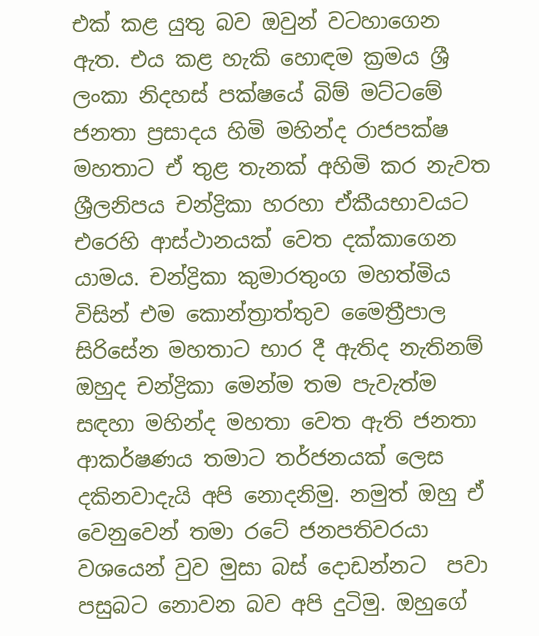එක් කළ යුතු බව ඔවුන් වටහාගෙන ඇත. එය කළ හැකි හොඳම ක්‍රමය ශ්‍රී ලංකා නිදහස් පක්ෂයේ බිම් මට්ටමේ ජනතා ප්‍රසාදය හිමි මහින්ද රාජපක්ෂ මහතාට ඒ තුළ තැනක් අහිමි කර නැවත ශ්‍රීලනිපය චන්ද්‍රිකා හරහා ඒකීයභාවයට එරෙහි ආස්ථානයක් වෙත දක්කාගෙන යාමය. චන්ද්‍රිකා කුමාරතුංග මහත්මිය විසින් එම කොන්ත්‍රාත්තුව මෛත්‍රීපාල සිරිසේන මහතාට භාර දී ඇතිද නැතිනම් ඔහුද චන්ද්‍රිකා මෙන්ම තම පැවැත්ම සඳහා මහින්ද මහතා වෙත ඇති ජනතා ආකර්ෂණය තමාට තර්ජනයක් ලෙස දකිනවාදැයි අපි නොදනිමු. නමුත් ඔහු ඒ වෙනුවෙන් තමා රටේ ජනපතිවරයා වශයෙන් වුව මුසා බස් දොඩන්නට  පවා පසුබට නොවන බව අපි දුටිමු. ඔහුගේ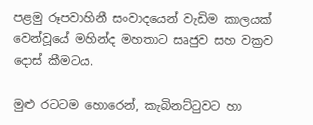පළමු රූපවාහිනී සංවාදයෙන් වැඩිම කාලයක් වෙන්වූයේ මහින්ද මහතාට සෘජුව සහ වක්‍රව දොස් කීමටය.

මුළු රටටම හොරෙන්, කැබිනට්ටුවට හා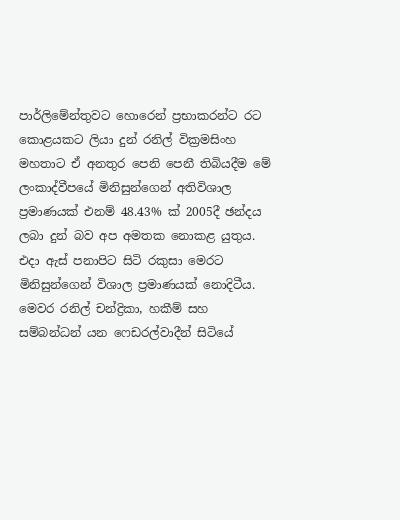පාර්ලිමේන්තුවට හොරෙන් ප්‍රභාකරන්ට රට කොළයකට ලියා දුන් රනිල් වික්‍රමසිංහ මහතාට ඒ අනතුර පෙනි පෙනී තිබියදීම මේ ලංකාද්වීපයේ මිනිසුන්ගෙන් අතිවිශාල ප්‍රමාණයක් එනම් 48.43% ක් 2005දී ඡන්දය ලබා දුන් බව අප අමතක නොකළ යුතුය. එදා ඇස් පනාපිට සිටි රකුසා මෙරට මිනිසුන්ගෙන් විශාල ප්‍රමාණයක් නොදිටීය. මෙවර රනිල් චන්ද්‍රිකා, හකීම් සහ සම්බන්ධන් යන ෆෙඩරල්වාදීන් සිටියේ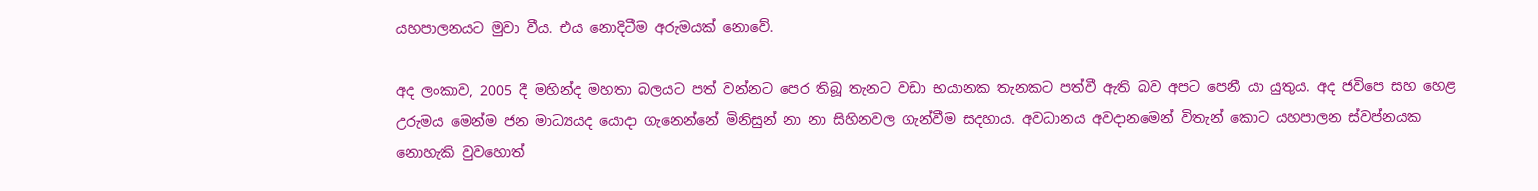යහපාලනයට මුවා වීය. එය නොදිටීම අරුමයක් නොවේ.

අද ලංකාව, 2005 දී මහින්ද මහතා බලයට පත් වන්නට පෙර තිබූ තැනට වඩා භයානක තැනකට පත්වී ඇති බව අපට පෙනී යා යුතුය. අද ජවිපෙ සහ හෙළ උරුමය මෙන්ම ජන මාධ්‍යයද යොදා ගැනෙන්නේ මිනිසුන් නා නා සිහිනවල ගැන්වීම සදහාය. අවධානය අවදානමෙන් විතැන් කොට යහපාලන ස්වප්නයක නොහැකි වුවහොත්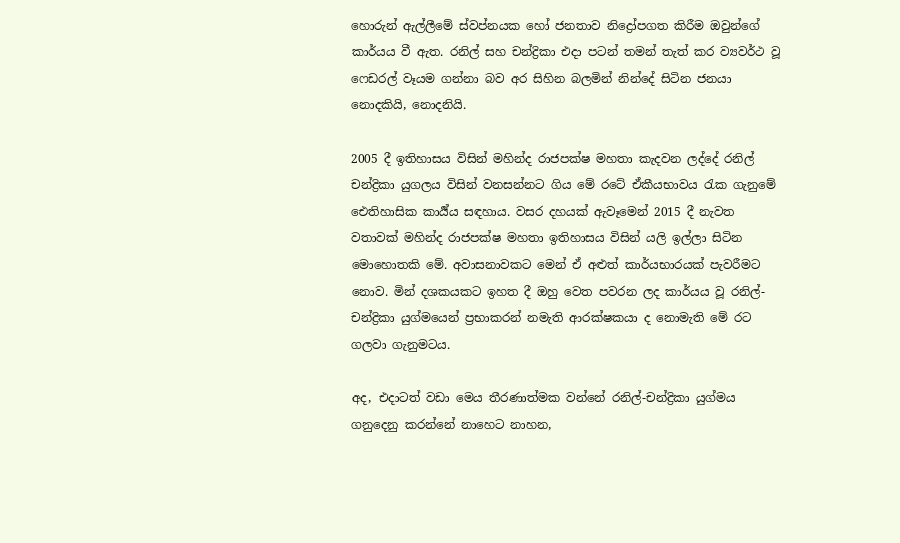හොරුන් ඇල්ලීමේ ස්වප්නයක හෝ ජනතාව නිද්‍රෝපගත කිරීම ඔවුන්ගේ කාර්යය වී ඇත. රනිල් සහ චන්ද්‍රිකා එදා පටන් තමන් තැත් කර ව්‍යවර්ථ වූ ෆෙඩරල් වෑයම ගන්නා බව අර සිහින බලමින් නින්දේ සිටින ජනයා නොදකියි, නොදනියි.

2005 දී ඉතිහාසය විසින් මහින්ද රාජපක්ෂ මහතා කැදවන ලද්දේ රනිල් චන්ද්‍රිකා යුගලය විසින් වනසන්නට ගිය මේ රටේ ඒකීයභාවය රැක ගැනුමේ ඓතිහාසික කාර්‍ය්ය සඳහාය. වසර දහයක් ඇවෑමෙන් 2015 දී නැවත වතාවක් මහින්ද රාජපක්ෂ මහතා ඉතිහාසය විසින් යලි ඉල්ලා සිටින මොහොතකි මේ. අවාසනාවකට මෙන් ඒ අළුත් කාර්යභාරයක් පැවරීමට නොව. මින් දශකයකට ඉහත දී ඔහු වෙත පවරන ලද කාර්යය වූ රනිල්-චන්ද්‍රිකා යුග්මයෙන් ප්‍රභාකරන් නමැති ආරක්ෂකයා ද නොමැති මේ රට ගලවා ගැනුමටය.

අද, එදාටත් වඩා මෙය තීරණාත්මක වන්නේ රනිල්-චන්ද්‍රිකා යුග්මය ගනුදෙනු කරන්නේ නාහෙට නාහන,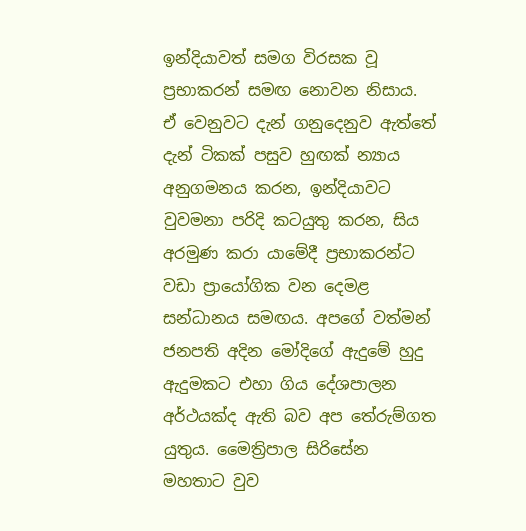ඉන්දියාවත් සමග විරසක වූ ප්‍රභාකරන් සමඟ නොවන නිසාය. ඒ වෙනුවට දැන් ගනුදෙනුව ඇත්තේ දැන් ටිකක් පසුව හුඟක් න්‍යාය අනුගමනය කරන, ඉන්දියාවට වුවමනා පරිදි කටයුතු කරන, සිය අරමුණ කරා යාමේදී ප්‍රභාකරන්ට වඩා ප්‍රායෝගික වන දෙමළ සන්ධානය සමඟය. අපගේ වත්මන් ජනපති අදින මෝදිගේ ඇදුමේ හුදු ඇදුමකට එහා ගිය දේශපාලන අර්ථයක්ද ඇති බව අප තේරුම්ගත යුතුය. මෛත්‍රිපාල සිරිසේන මහතාට වුව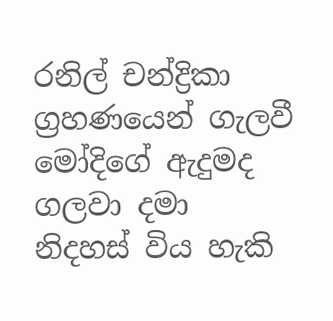රනිල් චන්ද්‍රිකා ග්‍රහණයෙන් ගැලවී මෝදිගේ ඇදුමද ගලවා දමා නිදහස් විය හැකි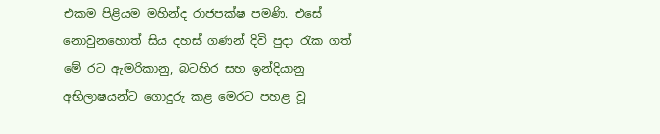එකම පිළියම මහින්ද රාජපක්ෂ පමණි. එසේ නොවුනහොත් සිය දහස් ගණන් දිවි පුදා රැක ගත් මේ රට ඇමරිකානු, බටහිර සහ ඉන්දියානු අභිලාෂයන්ට ගොදුරු කළ මෙරට පහළ වූ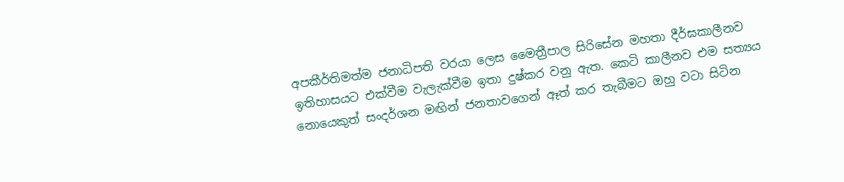අපකීර්තිමත්ම ජනාධිපති වරයා ලෙස මෛත්‍රීපාල සිරිසේන මහතා දීර්ඝකාලීනව ඉතිහාසයට එක්වීම වැලැක්වීම ඉතා දුෂ්කර වනු ඇත. කෙටි කාලීනව එම සත්‍යය නොයෙකුත් සංදර්ශන මඟින් ජනතාවගෙන් ඈත් කර තැබීමට ඔහු වටා සිටින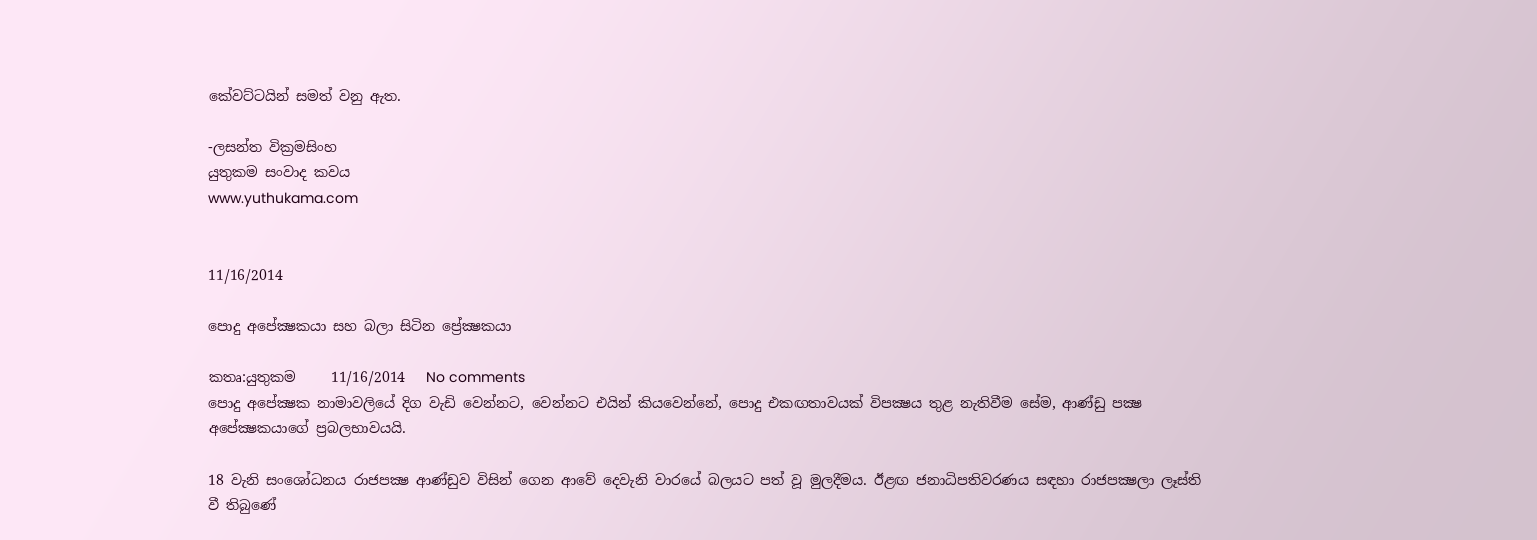කේවට්ටයින් සමත් වනු ඇත.

-ලසන්ත වික්‍රමසිංහ
යුතුකම සංවාද කවය
www.yuthukama.com


11/16/2014

පොදු අපේක්‍ෂකයා සහ බලා සිටින ප්‍රේක්‍ෂකයා

කතෘ:යුතුකම     11/16/2014   No comments
පොදු අපේක්‍ෂක නාමාවලියේ දිග වැඩි වෙන්නට, වෙන්නට එයින් කියවෙන්නේ, පොදු එකඟතාවයක්‌ විපක්‍ෂය තුළ නැතිවීම සේම, ආණ්‌ඩු පක්‍ෂ අපේක්‍ෂකයාගේ ප්‍රබලභාවයයි.

18 වැනි සංශෝධනය රාජපක්‍ෂ ආණ්‌ඩුව විසින් ගෙන ආවේ දෙවැනි වාරයේ බලයට පත් වූ මුලදීමය. ඊළඟ ජනාධිපතිවරණය සඳහා රාජපක්‍ෂලා ලෑස්‌ති වී තිබුණේ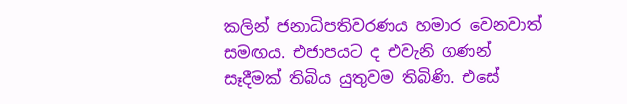කලින් ජනාධිපතිවරණය හමාර වෙනවාත් සමඟය. එජාපයට ද එවැනි ගණන් සෑදීමක්‌ තිබිය යුතුවම තිබිණි. එසේ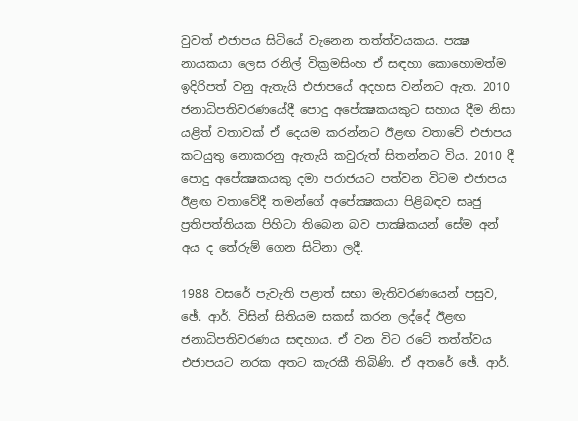වුවත් එජාපය සිටියේ වැනෙන තත්ත්වයකය. පක්‍ෂ නායකයා ලෙස රනිල් වික්‍රමසිංහ ඒ සඳහා කොහොමත්ම ඉදිරිපත් වනු ඇතැයි එජාපයේ අදහස වන්නට ඇත. 2010 ජනාධිපතිවරණයේදී පොදු අපේක්‍ෂකයකුට සහාය දීම නිසා යළිත් වතාවක්‌ ඒ දෙයම කරන්නට ඊළඟ වතාවේ එජාපය කටයුතු නොකරනු ඇතැයි කවුරුත් සිතන්නට විය. 2010 දී පොදු අපේක්‍ෂකයකු දමා පරාජයට පත්වන විටම එජාපය ඊළඟ වතාවේදී තමන්ගේ අපේක්‍ෂකයා පිළිබඳව සෘජු ප්‍රතිපත්තියක පිහිටා තිබෙන බව පාක්‍ෂිකයන් සේම අන් අය ද තේරුම් ගෙන සිටිනා ලදී.

1988 වසරේ පැවැති පළාත් සභා මැතිවරණයෙන් පසුව, ඡේ. ආර්. විසින් සිතියම සකස්‌ කරන ලද්දේ ඊළඟ ජනාධිපතිවරණය සඳහාය. ඒ වන විට රටේ තත්ත්වය එජාපයට නරක අතට කැරකී තිබිණි. ඒ අතරේ ඡේ. ආර්.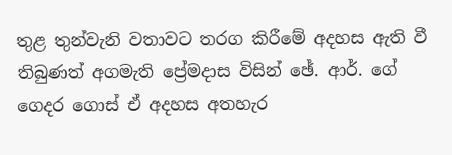තුළ තුන්වැනි වතාවට තරග කිරීමේ අදහස ඇති වී තිබුණත් අගමැති ප්‍රේමදාස විසින් ඡේ. ආර්. ගේ ගෙදර ගොස්‌ ඒ අදහස අතහැර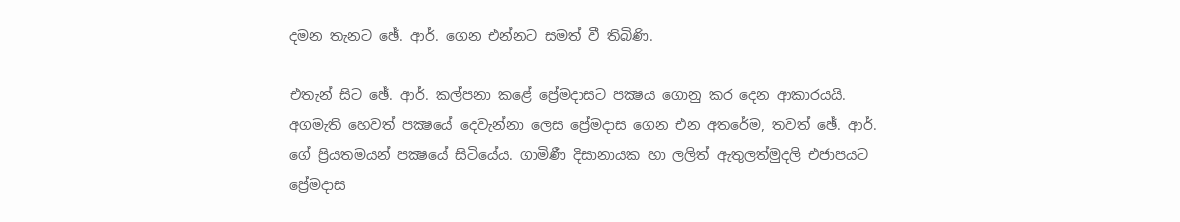දමන තැනට ඡේ. ආර්. ගෙන එන්නට සමත් වී තිබිණි.

එතැන් සිට ඡේ. ආර්. කල්පනා කළේ ප්‍රේමදාසට පක්‍ෂය ගොනු කර දෙන ආකාරයයි. අගමැති හෙවත් පක්‍ෂයේ දෙවැන්නා ලෙස ප්‍රේමදාස ගෙන එන අතරේම, තවත් ඡේ. ආර්. ගේ ප්‍රියතමයන් පක්‍ෂයේ සිටියේය. ගාමිණී දිසානායක හා ලලිත් ඇතුලත්මුදලි එජාපයට ප්‍රේමදාස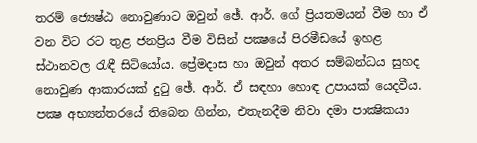තරම් ජ්‍යෙෂ්ඨ නොවුණාට ඔවුන් ඡේ. ආර්. ගේ ප්‍රියතමයන් වීම හා ඒ වන විට රට තුළ ජනප්‍රිය වීම විසින් පක්‍ෂයේ පිරමීඩයේ ඉහළ ස්‌ථානවල රැඳී සිටියෝය. ප්‍රේමදාස හා ඔවුන් අතර සම්බන්ධය සුහද නොවුණ ආකාරයක්‌ දුටු ඡේ. ආර්. ඒ සඳහා හොඳ උපායක්‌ යෙදවීය. පක්‍ෂ අභ්‍යන්තරයේ තිබෙන ගින්න, එතැනදීම නිවා දමා පාක්‍ෂිකයා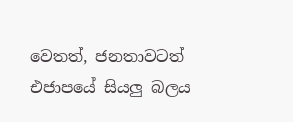වෙතත්, ජනතාවටත් එජාපයේ සියලු බලය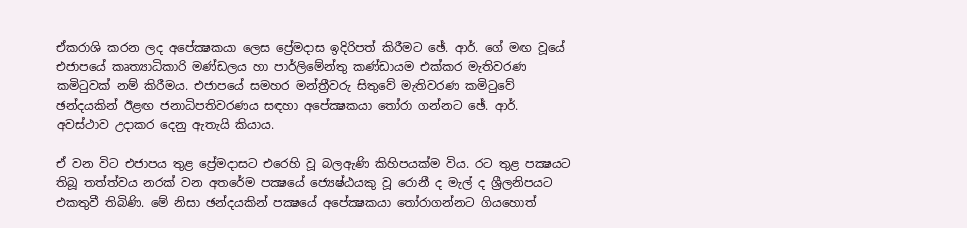ඒකරාශි කරන ලද අපේක්‍ෂකයා ලෙස ප්‍රේමදාස ඉදිරිපත් කිරීමට ඡේ. ආර්. ගේ මඟ වූයේ එජාපයේ කෘත්‍යාධිකාරි මණ්‌ඩලය හා පාර්ලිමේන්තු කණ්‌ඩායම එක්‌කර මැතිවරණ කමිටුවක්‌ නම් කිරීමය. එජාපයේ සමහර මන්ත්‍රීවරු සිතුවේ මැතිවරණ කමිටුවේ ඡන්දයකින් ඊළඟ ජනාධිපතිවරණය සඳහා අපේක්‍ෂකයා තෝරා ගන්නට ඡේ. ආර්. අවස්‌ථාව උදාකර දෙනු ඇතැයි කියාය.

ඒ වන විට එජාපය තුළ ප්‍රේමදාසට එරෙහි වූ බලඇණි කිහිපයක්‌ම විය. රට තුළ පක්‍ෂයට තිබූ තත්ත්වය නරක්‌ වන අතරේම පක්‍ෂයේ ජ්‍යෙෂ්ඨයකු වූ රොනී ද මැල් ද ශ්‍රීලනිපයට එකතුවී තිබිණි. මේ නිසා ඡන්දයකින් පක්‍ෂයේ අපේක්‍ෂකයා තෝරාගන්නට ගියහොත්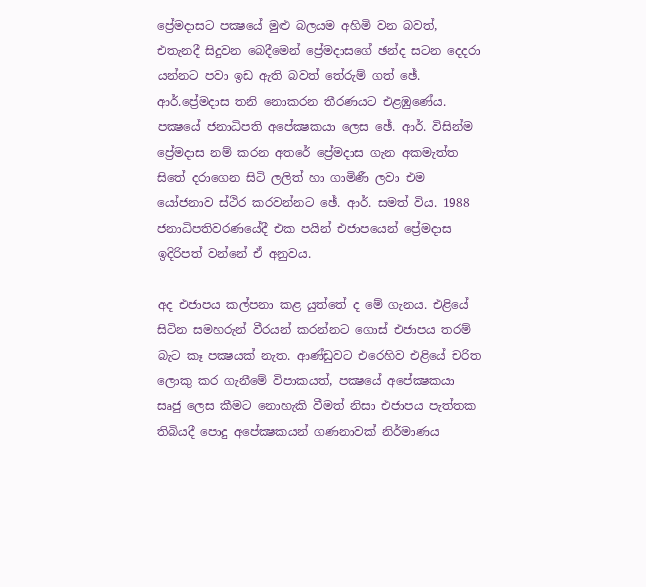ප්‍රේමදාසට පක්‍ෂයේ මුළු බලයම අහිමි වන බවත්, එතැනදී සිදුවන බෙදීමෙන් ප්‍රේමදාසගේ ඡන්ද සටන දෙදරා යන්නට පවා ඉඩ ඇති බවත් තේරුම් ගත් ඡේ. ආර්.ප්‍රේමදාස තනි නොකරන තීරණයට එළඹුණේය. පක්‍ෂයේ ජනාධිපති අපේක්‍ෂකයා ලෙස ඡේ. ආර්. විසින්ම ප්‍රේමදාස නම් කරන අතරේ ප්‍රේමදාස ගැන අකමැත්ත සිතේ දරාගෙන සිටි ලලිත් හා ගාමිණී ලවා එම යෝජනාව ස්‌ථිර කරවන්නට ඡේ. ආර්. සමත් විය. 1988 ජනාධිපතිවරණයේදී එක පයින් එජාපයෙන් ප්‍රේමදාස ඉදිරිපත් වන්නේ ඒ අනුවය.

අද එජාපය කල්පනා කළ යුත්තේ ද මේ ගැනය. එළියේ සිටින සමහරුන් වීරයන් කරන්නට ගොස්‌ එජාපය තරම් බැට කෑ පක්‍ෂයක්‌ නැත. ආණ්‌ඩුවට එරෙහිව එළියේ චරිත ලොකු කර ගැනීමේ විපාකයත්, පක්‍ෂයේ අපේක්‍ෂකයා සෘජු ලෙස කීමට නොහැකි වීමත් නිසා එජාපය පැත්තක තිබියදී පොදු අපේක්‍ෂකයන් ගණනාවක්‌ නිර්මාණය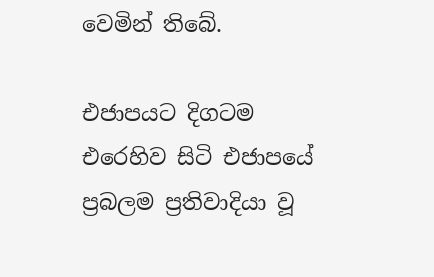වෙමින් තිබේ.

එජාපයට දිගටම එරෙහිව සිටි එජාපයේ ප්‍රබලම ප්‍රතිවාදියා වූ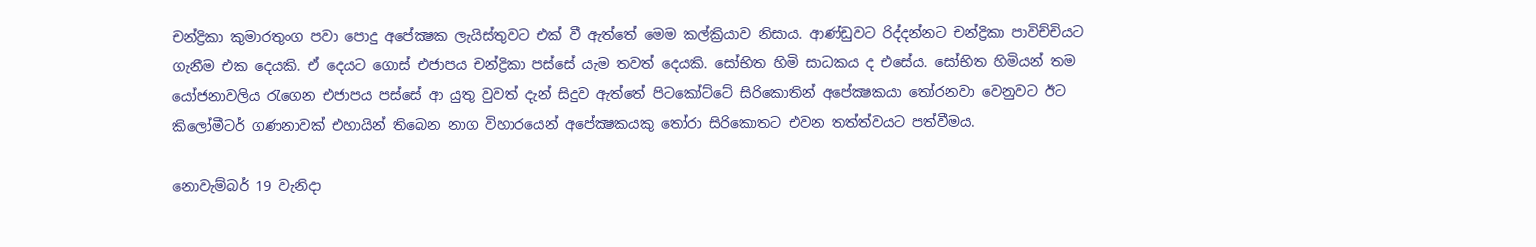චන්ද්‍රිකා කුමාරතුංග පවා පොදු අපේක්‍ෂක ලැයිස්‌තුවට එක්‌ වී ඇත්තේ මෙම කල්ක්‍රියාව නිසාය. ආණ්‌ඩුවට රිද්දන්නට චන්ද්‍රිකා පාවිච්චියට ගැනීම එක දෙයකි. ඒ දෙයට ගොස්‌ එජාපය චන්ද්‍රිකා පස්‌සේ යැම තවත් දෙයකි. සෝභිත හිමි සාධකය ද එසේය. සෝභිත හිමියන් තම යෝජනාවලිය රැගෙන එජාපය පස්‌සේ ආ යුතු වුවත් දැන් සිදුව ඇත්තේ පිටකෝට්‌ටේ සිරිකොතින් අපේක්‍ෂකයා තෝරනවා වෙනුවට ඊට කිලෝමීටර් ගණනාවක්‌ එහායින් තිබෙන නාග විහාරයෙන් අපේක්‍ෂකයකු තෝරා සිරිකොතට එවන තත්ත්වයට පත්වීමය.

නොවැම්බර් 19 වැනිදා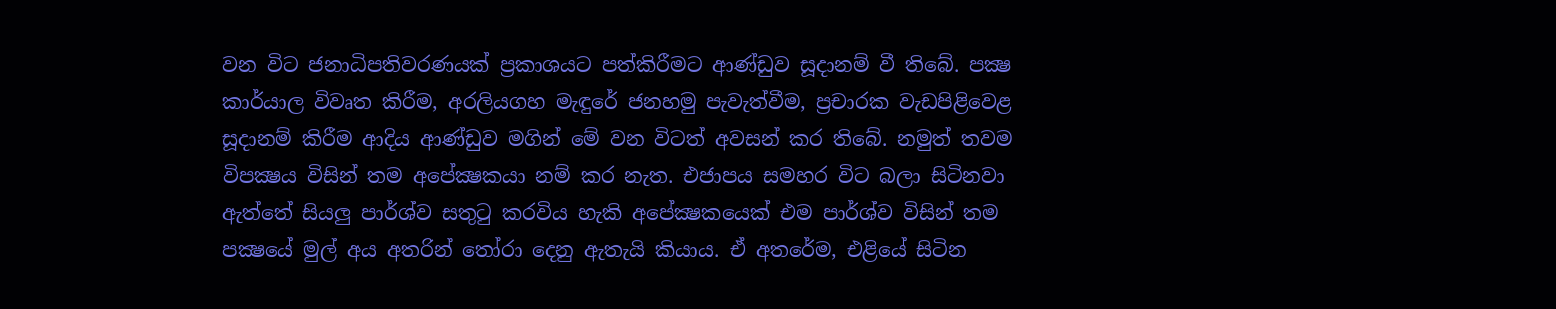වන විට ජනාධිපතිවරණයක්‌ ප්‍රකාශයට පත්කිරීමට ආණ්‌ඩුව සූදානම් වී තිබේ. පක්‍ෂ කාර්යාල විවෘත කිරීම, අරලියගහ මැඳුරේ ජනහමු පැවැත්වීම, ප්‍රචාරක වැඩපිළිවෙළ සූදානම් කිරීම ආදිය ආණ්‌ඩුව මගින් මේ වන විටත් අවසන් කර තිබේ. නමුත් තවම විපක්‍ෂය විසින් තම අපේක්‍ෂකයා නම් කර නැත. එජාපය සමහර විට බලා සිටිනවා ඇත්තේ සියලු පාර්ශ්ව සතුටු කරවිය හැකි අපේක්‍ෂකයෙක්‌ එම පාර්ශ්ව විසින් තම පක්‍ෂයේ මුල් අය අතරින් තෝරා දෙනු ඇතැයි කියාය. ඒ අතරේම, එළියේ සිටින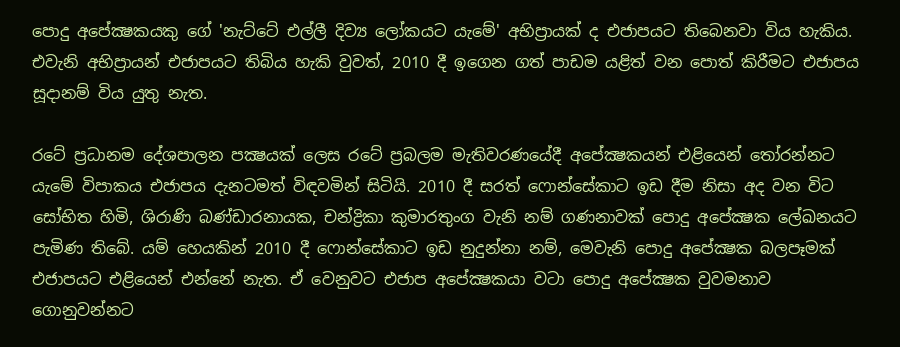පොදු අපේක්‍ෂකයකු ගේ 'නැට්‌ටේ එල්ලී දිව්‍ය ලෝකයට යැමේ' අභිප්‍රායක්‌ ද එජාපයට තිබෙනවා විය හැකිය. එවැනි අභිප්‍රායන් එජාපයට තිබිය හැකි වුවත්, 2010 දී ඉගෙන ගත් පාඩම යළිත් වන පොත් කිරීමට එජාපය සූදානම් විය යුතු නැත.

රටේ ප්‍රධානම දේශපාලන පක්‍ෂයක්‌ ලෙස රටේ ප්‍රබලම මැතිවරණයේදී අපේක්‍ෂකයන් එළියෙන් තෝරන්නට යැමේ විපාකය එජාපය දැනටමත් විඳවමින් සිටියි. 2010 දී සරත් ෆොන්සේකාට ඉඩ දීම නිසා අද වන විට සෝභිත හිමි, ශිරාණි බණ්‌ඩාරනායක, චන්ද්‍රිකා කුමාරතුංග වැනි නම් ගණනාවක්‌ පොදු අපේක්‍ෂක ලේඛනයට පැමිණ තිබේ. යම් හෙයකින් 2010 දී ෆොන්සේකාට ඉඩ නුදුන්නා නම්, මෙවැනි පොදු අපේක්‍ෂක බලපෑමක්‌ එජාපයට එළියෙන් එන්නේ නැත. ඒ වෙනුවට එජාප අපේක්‍ෂකයා වටා පොදු අපේක්‍ෂක වුවමනාව ගොනුවන්නට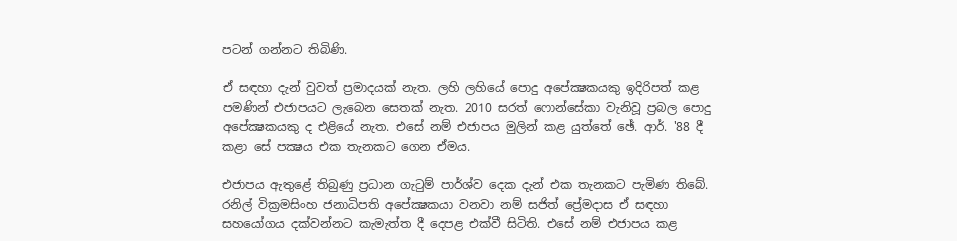පටන් ගන්නට තිබිණි.

ඒ සඳහා දැන් වුවත් ප්‍රමාදයක්‌ නැත. ලහි ලහියේ පොදු අපේක්‍ෂකයකු ඉදිරිපත් කළ පමණින් එජාපයට ලැබෙන සෙතක්‌ නැත. 2010 සරත් ෆොන්සේකා වැනිවූ ප්‍රබල පොදු අපේක්‍ෂකයකු ද එළියේ නැත. එසේ නම් එජාපය මුලින් කළ යුත්තේ ඡේ. ආර්. '88 දී කළා සේ පක්‍ෂය එක තැනකට ගෙන ඒමය.

එජාපය ඇතුළේ තිබුණු ප්‍රධාන ගැටුම් පාර්ශ්ව දෙක දැන් එක තැනකට පැමිණ තිබේ. රනිල් වික්‍රමසිංහ ජනාධිපති අපේක්‍ෂකයා වනවා නම් සජිත් ප්‍රේමදාස ඒ සඳහා සහයෝගය දක්‌වන්නට කැමැත්ත දී දෙපළ එක්‌වී සිටිති. එසේ නම් එජාපය කළ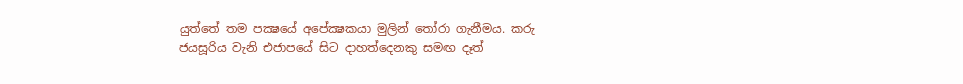යුත්තේ තම පක්‍ෂයේ අපේක්‍ෂකයා මුලින් තෝරා ගැනීමය. කරු ජයසූරිය වැනි එජාපයේ සිට දාහත්දෙනකු සමඟ දෑත්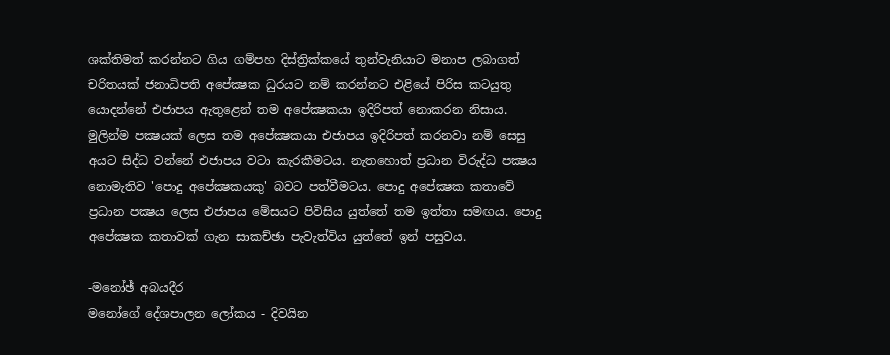ශක්‌තිමත් කරන්නට ගිය ගම්පහ දිස්‌ත්‍රික්‌කයේ තුන්වැනියාට මනාප ලබාගත් චරිතයක්‌ ජනාධිපති අපේක්‍ෂක ධුරයට නම් කරන්නට එළියේ පිරිස කටයුතු යොදන්නේ එජාපය ඇතුළෙන් තම අපේක්‍ෂකයා ඉදිරිපත් නොකරන නිසාය. මුලින්ම පක්‍ෂයක්‌ ලෙස තම අපේක්‍ෂකයා එජාපය ඉදිරිපත් කරනවා නම් සෙසු අයට සිද්ධ වන්නේ එජාපය වටා කැරකීමටය. නැතහොත් ප්‍රධාන විරුද්ධ පක්‍ෂය නොමැතිව 'පොදු අපේක්‍ෂකයකු' බවට පත්වීමටය. පොදු අපේක්‍ෂක කතාවේ ප්‍රධාන පක්‍ෂය ලෙස එජාපය මේසයට පිවිසිය යුත්තේ තම ඉත්තා සමඟය. පොදු අපේක්‍ෂක කතාවක්‌ ගැන සාකච්ඡා පැවැත්විය යුත්තේ ඉන් පසුවය.

-මනෝඡ් අබයදීර
මනෝගේ දේශපාලන ලෝකය - දිවයින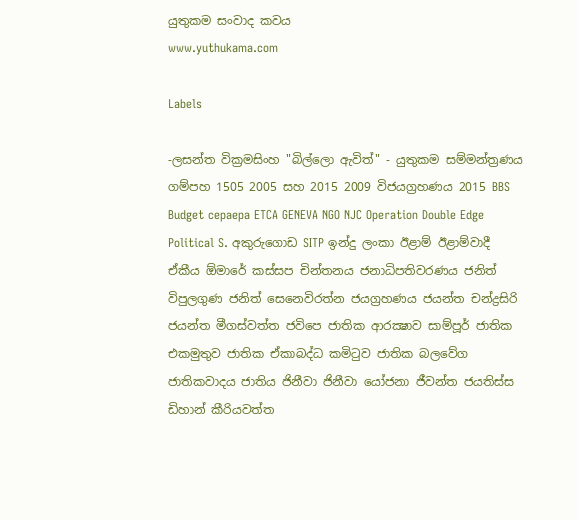යුතුකම සංවාද කවය
www.yuthukama.com

Labels

-ලසන්ත වික්‍රමසිංහ "බිල්ලො ඇවිත්" - යුතුකම සම්මන්ත්‍රණය ගම්පහ 1505 2005 සහ 2015 2009 විජයග්‍රහණය 2015 BBS Budget cepaepa ETCA GENEVA NGO NJC Operation Double Edge Political S. අකුරුගොඩ SITP ඉන්දු ලංකා ඊළාම් ඊළාම්වාදී ඒකීය ඕමාරේ කස්‌සප චින්තනය ජනාධිපතිවරණය ජනිත් විපුලගුණ ජනිත් සෙනෙවිරත්න ජයග්‍රහණය ජයන්ත චන්ද්‍රසිරි ජයන්ත මීගස්වත්ත ජවිපෙ ජාතික ආරක්‍ෂාව සාම්පූර් ජාතික එකමුතුව ජාතික ඒකාබද්ධ කමිටුව ජාතික බලවේග ජාතිකවාදය ජාතිය ජිනීවා ජිනීවා යෝජනා ජීවන්ත ජයතිස්ස ඩිහාන් කීරියවත්ත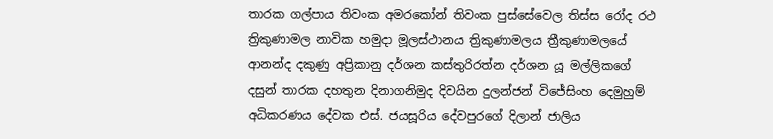තාරක ගල්පාය තිවංක අමරකෝන් තිවංක පුස්සේවෙල තිස්‌ස රෝද රථ ත්‍රිකුණාමල නාවික හමුදා මූලස්‌ථානය ත්‍රිකුණාමලය ත්‍රීකුණාමලයේ ආනන්ද දකුණු අප්‍රිකානු දර්ශන කස්තුරිරත්න දර්ශන යූ මල්ලිකගේ දසුන් තාරක දහතුන දිනාගනිමුද දිවයින දුලන්ජන් විජේසිංහ දෙමුහුම් අධිකරණය දේවක එස්. ජයසූරිය දේවපුරගේ දිලාන් ජාලිය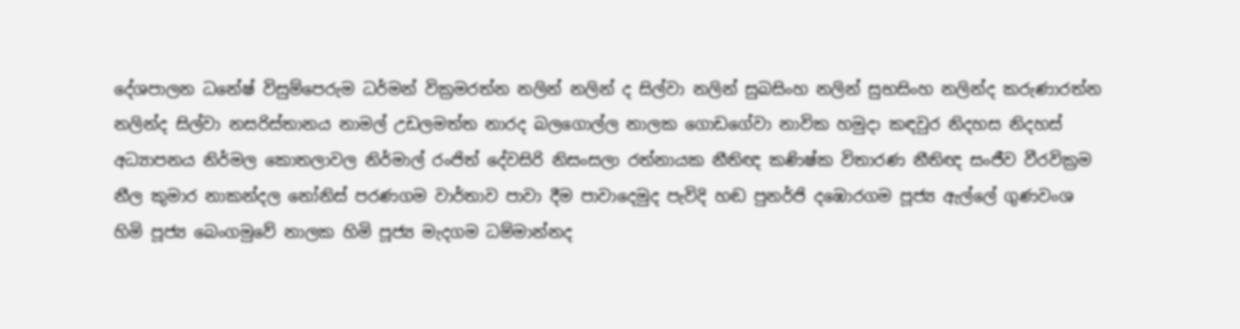දේශපාලන ධනේෂ් විසුම්පෙරුම ධර්මන් වික්‍රමරත්න නලින් නලින් ද සිල්වා නලින් සුබසිංහ නලින් සුභසිංහ නලින්ද කරුණාරත්න නලින්ද සිල්වා නසරිස්‌තානය නාමල් උඩලමත්ත නාරද බලගොල්ල නාලක ගොඩගේවා නාවික හමුදා කඳවුර නිදහස නිදහස් අධ්‍යාපනය නිර්මල කොතලාවල නිර්මාල් රංජිත් දේවසිරි නිසංසලා රත්නායක නීතිඥ කණිෂ්ක විතාරණ නීතිඥ සංජීව වීරවික්‍රම නීල කුමාර නාකන්දල නෝනිස් පරණගම වාර්තාව පාවා දීම පාවාදෙමුද පැවිදි හඬ පුනර්ජි දඹොරගම පූජ්‍ය ඇල්ලේ ගුණවංශ හිමි පූජ්‍ය බෙංගමුවේ නාලක හිමි පූජ්‍ය මැදගම ධම්මාන්නද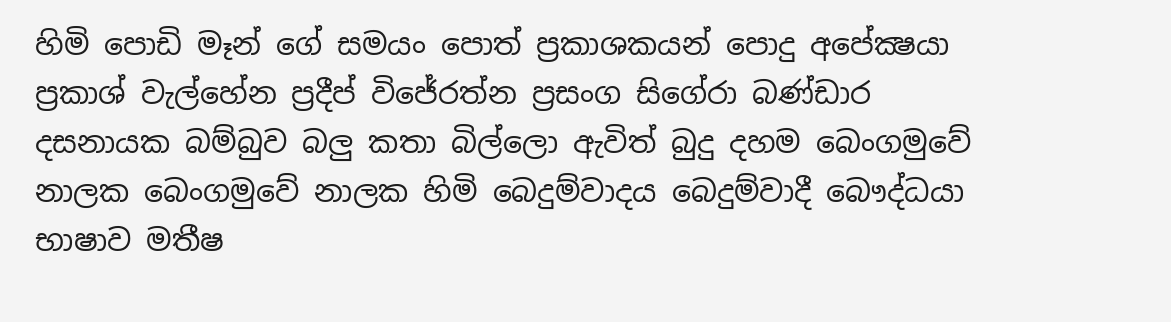හිමි පොඩි මෑන් ගේ සමයං පොත් ප්‍රකාශකයන් පොදු අපේක්‍ෂයා ප්‍රකාශ් වැල්හේන ප්‍රදීප් විජේරත්න ප්‍රසංග සිගේරා බණ්ඩාර දසනායක බම්බුව බලු කතා බිල්ලො ඇවිත් බුදු දහම බෙංගමුවේ නාලක බෙංගමුවේ නාලක හිමි බෙදුම්වාදය බෙදුම්වාදී බෞද්ධයා භාෂාව මතීෂ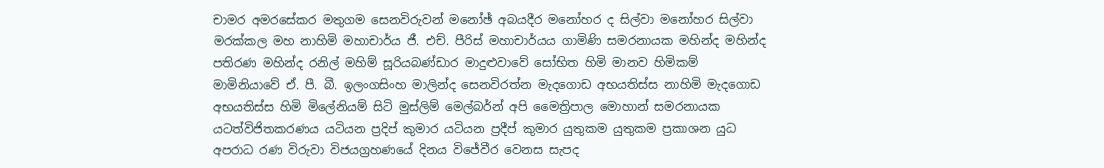චාමර අමරසේකර මතුගම සෙනවිරුවන් මනෝඡ් අබයදීර මනෝහර ද සිල්වා මනෝහර සිල්වා මරක්කල මහ නාහිමි මහාචාර්ය ජී. එච්. පීරිස් මහාචාර්යය ගාමිණි සමරනායක මහින්ද මහින්ද පතිරණ මහින්ද රනිල් මහිම් සූරියබණ්ඩාර මාදුළුවාවේ සෝභිත හිමි මානව හිමිකම් මාමිනියාවේ ඒ. පී. බී. ඉලංගසිංහ මාලින්ද සෙනවිරත්න මැදගොඩ අභයතිස්ස නාහිමි මැදගොඩ අභයතිස්ස හිමි මිලේනියම් සිටි මුස්‌ලිම් මෙල්බර්න් අපි මෛත්‍රිපාල මොහාන් සමරනායක යටත්විජිතකරණය යටියන ප්‍රදිප් කුමාර යටියන ප්‍රදීප් කුමාර යුතුකම යුතුකම ප්‍රකාශන යුධ අපරාධ රණ විරුවා විජයග්‍රහණයේ දිනය විජේවීර වෙනස සැපද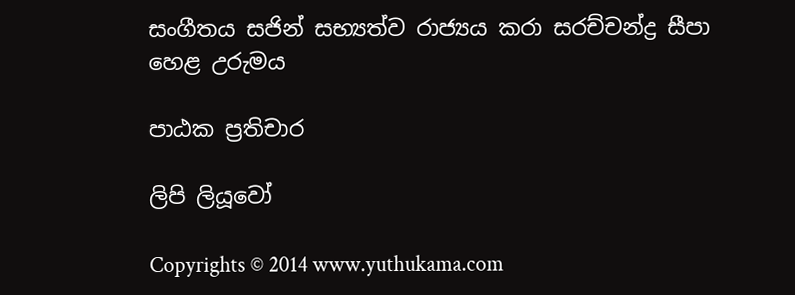සංගීතය සජින් සභ්‍යත්ව රාජ්‍යය කරා සරච්චන්ද්‍ර සීපා හෙළ උරුමය

පාඨක ප්‍රතිචාර

ලිපි ලියූවෝ

Copyrights © 2014 www.yuthukama.com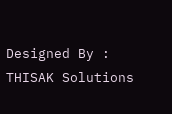Designed By : THISAK Solutions